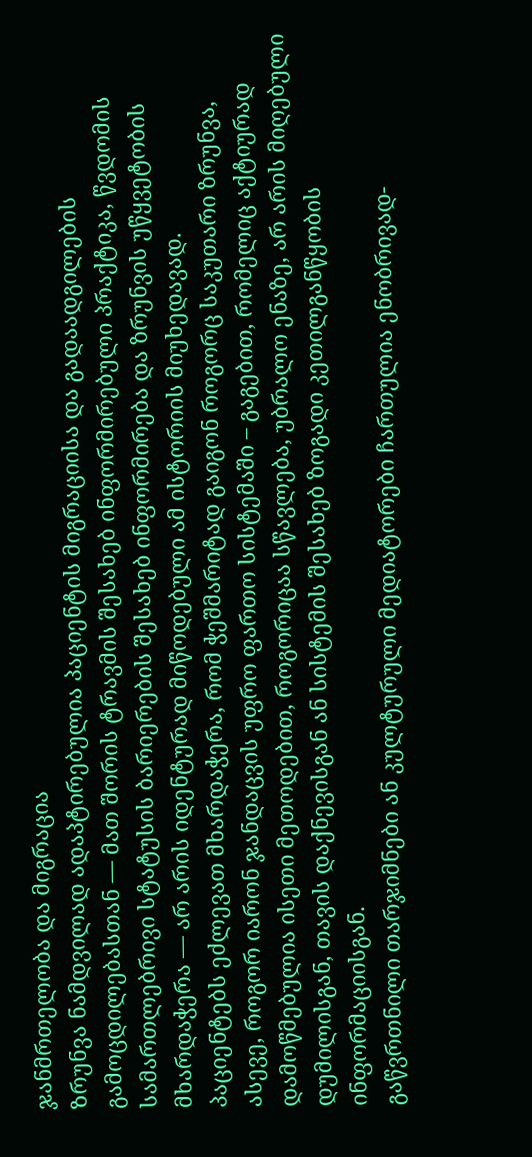ჯანმრთელობა და მიგრაცია
Ზრუნვა ნამდვილად ადაპტირებულია პაციენტის მიგრაციისა და გადაადგილების გამოცდილებასთან — მათ შორის ტრავმის შესახებ ინფორმირებული პრაქტიკა, წვდომის სამართლებრივი სტატუსის ბარიერების შესახებ ინფორმირება და ზრუნვის უწყვეტობის მხარდაჭერა — არ არის იდენტურად მიწოდებული ამ ისტორიის მიუხედავად.
პაციენტებს ეძლევათ მხარდაჭერა, რომ ჭეშმარიტად გაიგონ როგორც საკუთარი ზრუნვა, ასევე, როგორ იარონ ჯანდაცვის უფრო ფართო სისტემაში – გაგებით, რომელიც აქტიურად დამოწმებულია ისეთი მეთოდებით, როგორიცაა სწავლება, უბრალო ენაზე, არ არის მიღებული დუმილისგან, თავის დაქნევისგან ან სისტემის შესახებ ზოგადი კეთილგანწყობის ინფორმაციისგან.
გაწვრთნილი თარჯიმნები ან კულტურული მედიატორები ჩართულია ენობრივად-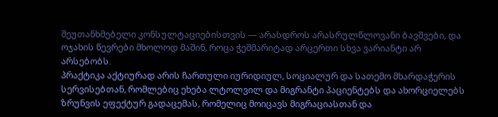შეუთანხმებელი კონსულტაციებისთვის — არასდროს არასრულწლოვანი ბავშვები, და ოჯახის წევრები მხოლოდ მაშინ, როცა ჭეშმარიტად არცერთი სხვა ვარიანტი არ არსებობს.
პრაქტიკა აქტიურად არის ჩართული იურიდიულ, სოციალურ და სათემო მხარდაჭერის სერვისებთან, რომლებიც ეხება ლტოლვილ და მიგრანტი პაციენტებს და ახორციელებს ზრუნვის ეფექტურ გადაცემას, რომელიც მოიცავს მიგრაციასთან და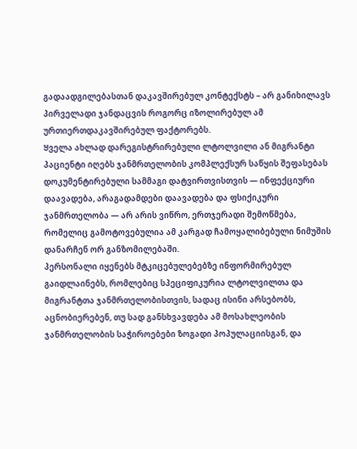გადაადგილებასთან დაკავშირებულ კონტექსტს – არ განიხილავს პირველადი ჯანდაცვის როგორც იზოლირებულ ამ ურთიერთდაკავშირებულ ფაქტორებს.
Ყველა ახლად დარეგისტრირებული ლტოლვილი ან მიგრანტი პაციენტი იღებს ჯანმრთელობის კომპლექსურ საწყის შეფასებას დოკუმენტირებული სამმაგი დატვირთვისთვის — ინფექციური დაავადება, არაგადამდები დაავადება და ფსიქიკური ჯანმრთელობა — არ არის ვიწრო, ერთჯერადი შემოწმება, რომელიც გამოტოვებულია ამ კარგად ჩამოყალიბებული ნიმუშის დანარჩენ ორ განზომილებაში.
პერსონალი იყენებს მტკიცებულებებზე ინფორმირებულ გაიდლაინებს, რომლებიც სპეციფიკურია ლტოლვილთა და მიგრანტთა ჯანმრთელობისთვის, სადაც ისინი არსებობს, აცნობიერებენ, თუ სად განსხვავდება ამ მოსახლეობის ჯანმრთელობის საჭიროებები ზოგადი პოპულაციისგან, და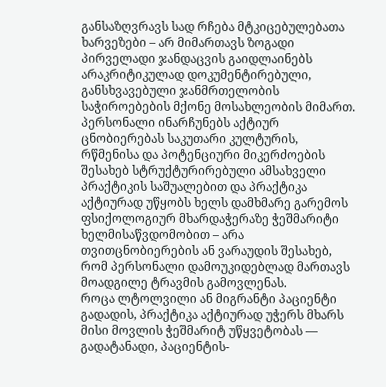განსაზღვრავს სად რჩება მტკიცებულებათა ხარვეზები – არ მიმართავს ზოგადი პირველადი ჯანდაცვის გაიდლაინებს არაკრიტიკულად დოკუმენტირებული, განსხვავებული ჯანმრთელობის საჭიროებების მქონე მოსახლეობის მიმართ.
პერსონალი ინარჩუნებს აქტიურ ცნობიერებას საკუთარი კულტურის, რწმენისა და პოტენციური მიკერძოების შესახებ სტრუქტურირებული ამსახველი პრაქტიკის საშუალებით და პრაქტიკა აქტიურად უწყობს ხელს დამხმარე გარემოს ფსიქოლოგიურ მხარდაჭერაზე ჭეშმარიტი ხელმისაწვდომობით – არა თვითცნობიერების ან ვარაუდის შესახებ, რომ პერსონალი დამოუკიდებლად მართავს მოადგილე ტრავმის გამოვლენას.
როცა ლტოლვილი ან მიგრანტი პაციენტი გადადის, პრაქტიკა აქტიურად უჭერს მხარს მისი მოვლის ჭეშმარიტ უწყვეტობას — გადატანადი, პაციენტის-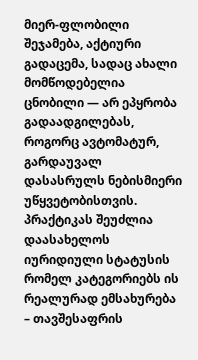მიერ-ფლობილი შეჯამება, აქტიური გადაცემა, სადაც ახალი მომწოდებელია ცნობილი — არ ეპყრობა გადაადგილებას, როგორც ავტომატურ, გარდაუვალ დასასრულს ნებისმიერი უწყვეტობისთვის.
პრაქტიკას შეუძლია დაასახელოს იურიდიული სტატუსის რომელ კატეგორიებს ის რეალურად ემსახურება – თავშესაფრის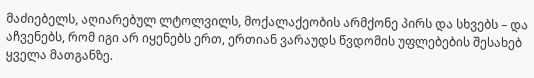მაძიებელს, აღიარებულ ლტოლვილს, მოქალაქეობის არმქონე პირს და სხვებს – და აჩვენებს, რომ იგი არ იყენებს ერთ, ერთიან ვარაუდს წვდომის უფლებების შესახებ ყველა მათგანზე.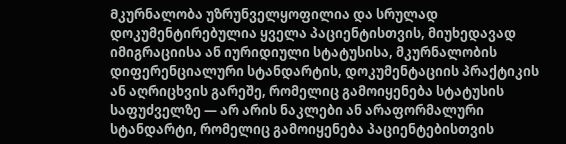Მკურნალობა უზრუნველყოფილია და სრულად დოკუმენტირებულია ყველა პაციენტისთვის, მიუხედავად იმიგრაციისა ან იურიდიული სტატუსისა, მკურნალობის დიფერენციალური სტანდარტის, დოკუმენტაციის პრაქტიკის ან აღრიცხვის გარეშე, რომელიც გამოიყენება სტატუსის საფუძველზე — არ არის ნაკლები ან არაფორმალური სტანდარტი, რომელიც გამოიყენება პაციენტებისთვის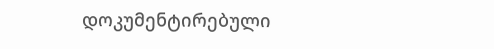დოკუმენტირებული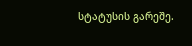სტატუსის გარეშე.